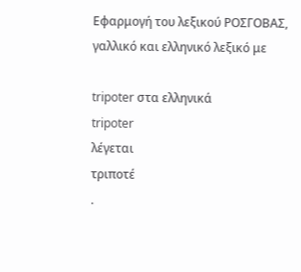Εφαρμογή του λεξικού ΡΟΣΓΟΒΑΣ, γαλλικό και ελληνικό λεξικό με

tripoter στα ελληνικά
tripoter
λέγεται
τριποτέ
.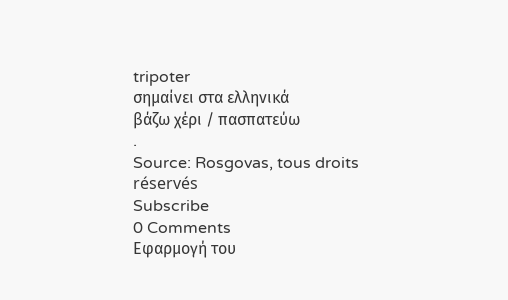tripoter
σημαίνει στα ελληνικά
βάζω χέρι / πασπατεύω
.
Source: Rosgovas, tous droits réservés
Subscribe
0 Comments
Εφαρμογή του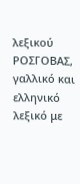λεξικού ΡΟΣΓΟΒΑΣ, γαλλικό και ελληνικό λεξικό με